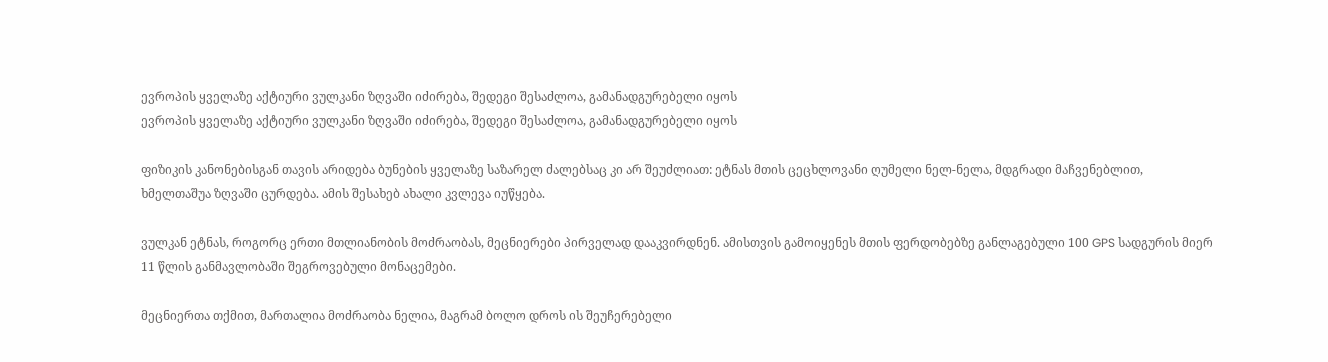ევროპის ყველაზე აქტიური ვულკანი ზღვაში იძირება, შედეგი შესაძლოა, გამანადგურებელი იყოს
ევროპის ყველაზე აქტიური ვულკანი ზღვაში იძირება, შედეგი შესაძლოა, გამანადგურებელი იყოს

ფიზიკის კანონებისგან თავის არიდება ბუნების ყველაზე საზარელ ძალებსაც კი არ შეუძლიათ: ეტნას მთის ცეცხლოვანი ღუმელი ნელ-ნელა, მდგრადი მაჩვენებლით, ხმელთაშუა ზღვაში ცურდება. ამის შესახებ ახალი კვლევა იუწყება.

ვულკან ეტნას, როგორც ერთი მთლიანობის მოძრაობას, მეცნიერები პირველად დააკვირდნენ. ამისთვის გამოიყენეს მთის ფერდობებზე განლაგებული 100 GPS სადგურის მიერ 11 წლის განმავლობაში შეგროვებული მონაცემები.

მეცნიერთა თქმით, მართალია მოძრაობა ნელია, მაგრამ ბოლო დროს ის შეუჩერებელი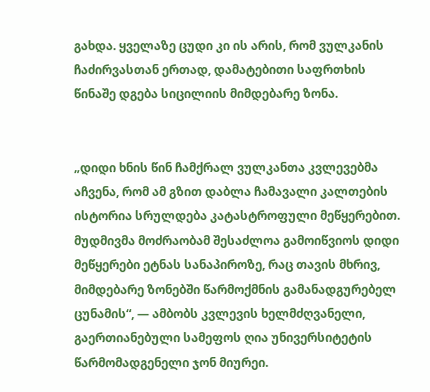გახდა. ყველაზე ცუდი კი ის არის, რომ ვულკანის ჩაძირვასთან ერთად, დამატებითი საფრთხის წინაშე დგება სიცილიის მიმდებარე ზონა.


„დიდი ხნის წინ ჩამქრალ ვულკანთა კვლევებმა აჩვენა, რომ ამ გზით დაბლა ჩამავალი კალთების ისტორია სრულდება კატასტროფული მეწყერებით. მუდმივმა მოძრაობამ შესაძლოა გამოიწვიოს დიდი მეწყერები ეტნას სანაპიროზე, რაც თავის მხრივ, მიმდებარე ზონებში წარმოქმნის გამანადგურებელ ცუნამის“, — ამბობს კვლევის ხელმძღვანელი, გაერთიანებული სამეფოს ღია უნივერსიტეტის წარმომადგენელი ჯონ მიურეი.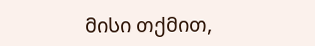მისი თქმით,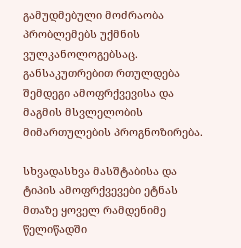გამუდმებული მოძრაობა პრობლემებს უქმნის ვულკანოლოგებსაც. განსაკუთრებით რთულდება შემდეგი ამოფრქვევისა და მაგმის მსვლელობის მიმართულების პროგნოზირება.

სხვადასხვა მასშტაბისა და ტიპის ამოფრქვევები ეტნას მთაზე ყოველ რამდენიმე წელიწადში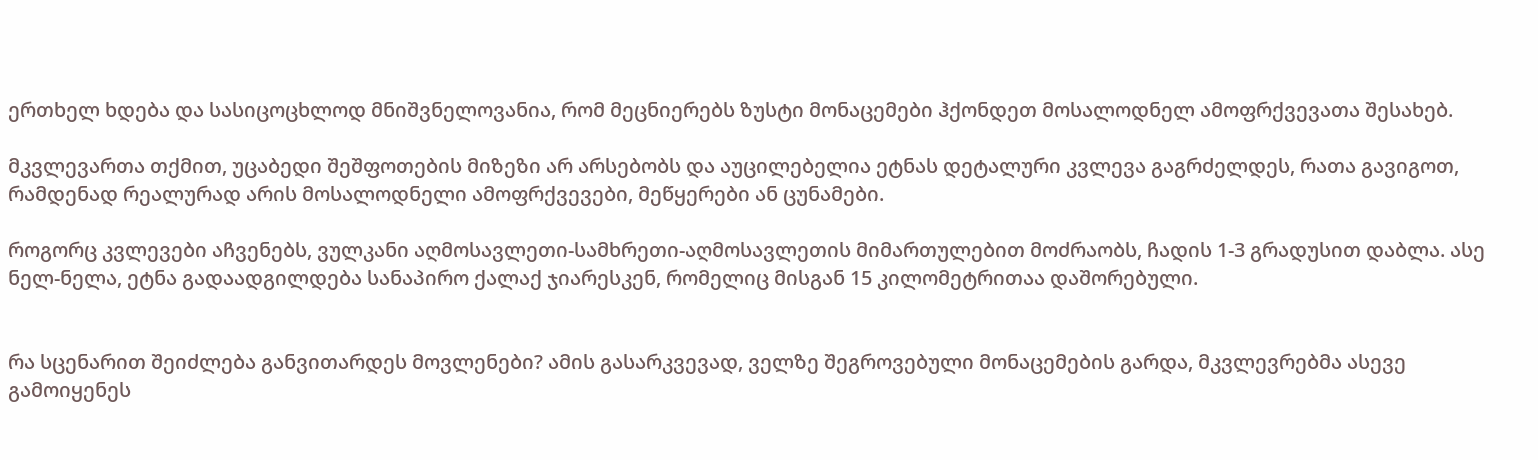ერთხელ ხდება და სასიცოცხლოდ მნიშვნელოვანია, რომ მეცნიერებს ზუსტი მონაცემები ჰქონდეთ მოსალოდნელ ამოფრქვევათა შესახებ.

მკვლევართა თქმით, უცაბედი შეშფოთების მიზეზი არ არსებობს და აუცილებელია ეტნას დეტალური კვლევა გაგრძელდეს, რათა გავიგოთ, რამდენად რეალურად არის მოსალოდნელი ამოფრქვევები, მეწყერები ან ცუნამები.

როგორც კვლევები აჩვენებს, ვულკანი აღმოსავლეთი-სამხრეთი-აღმოსავლეთის მიმართულებით მოძრაობს, ჩადის 1-3 გრადუსით დაბლა. ასე ნელ-ნელა, ეტნა გადაადგილდება სანაპირო ქალაქ ჯიარესკენ, რომელიც მისგან 15 კილომეტრითაა დაშორებული.


რა სცენარით შეიძლება განვითარდეს მოვლენები? ამის გასარკვევად, ველზე შეგროვებული მონაცემების გარდა, მკვლევრებმა ასევე გამოიყენეს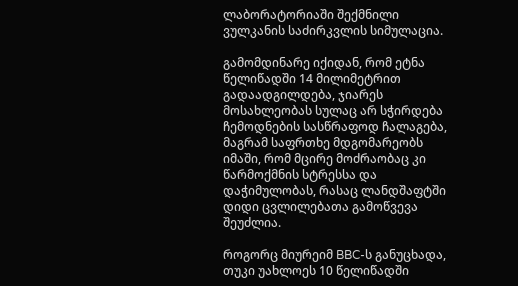ლაბორატორიაში შექმნილი ვულკანის საძირკვლის სიმულაცია.

გამომდინარე იქიდან, რომ ეტნა წელიწადში 14 მილიმეტრით გადაადგილდება, ჯიარეს მოსახლეობას სულაც არ სჭირდება ჩემოდნების სასწრაფოდ ჩალაგება, მაგრამ საფრთხე მდგომარეობს იმაში, რომ მცირე მოძრაობაც კი წარმოქმნის სტრესსა და დაჭიმულობას, რასაც ლანდშაფტში დიდი ცვლილებათა გამოწვევა შეუძლია.

როგორც მიურეიმ BBC-ს განუცხადა, თუკი უახლოეს 10 წელიწადში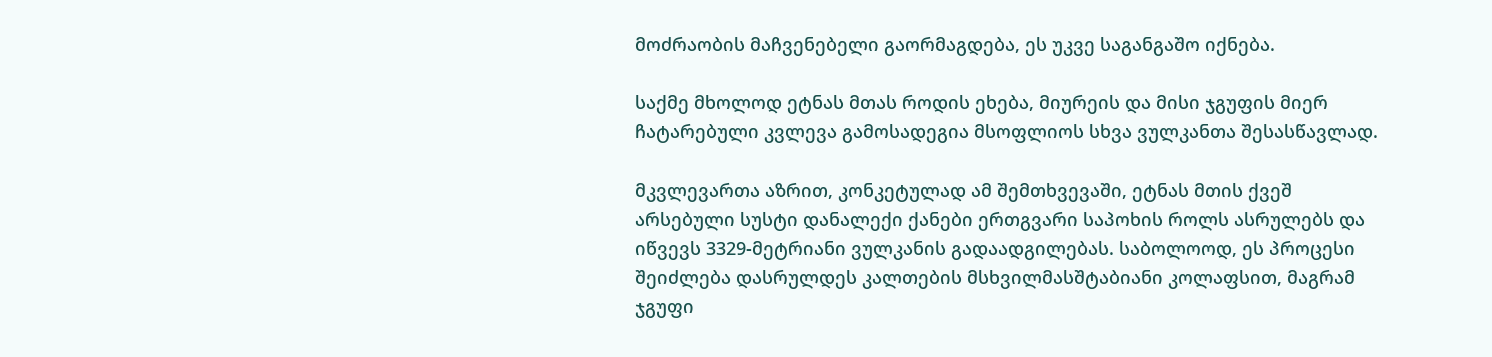მოძრაობის მაჩვენებელი გაორმაგდება, ეს უკვე საგანგაშო იქნება.

საქმე მხოლოდ ეტნას მთას როდის ეხება, მიურეის და მისი ჯგუფის მიერ ჩატარებული კვლევა გამოსადეგია მსოფლიოს სხვა ვულკანთა შესასწავლად.

მკვლევართა აზრით, კონკეტულად ამ შემთხვევაში, ეტნას მთის ქვეშ არსებული სუსტი დანალექი ქანები ერთგვარი საპოხის როლს ასრულებს და იწვევს 3329-მეტრიანი ვულკანის გადაადგილებას. საბოლოოდ, ეს პროცესი შეიძლება დასრულდეს კალთების მსხვილმასშტაბიანი კოლაფსით, მაგრამ ჯგუფი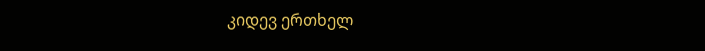კიდევ ერთხელ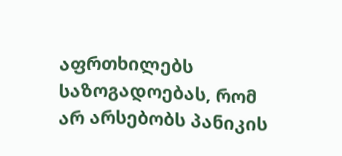აფრთხილებს საზოგადოებას, რომ არ არსებობს პანიკის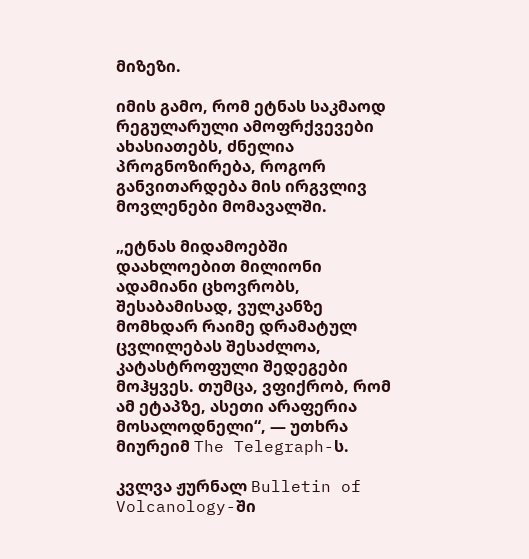მიზეზი.

იმის გამო, რომ ეტნას საკმაოდ რეგულარული ამოფრქვევები ახასიათებს, ძნელია პროგნოზირება, როგორ განვითარდება მის ირგვლივ მოვლენები მომავალში.

„ეტნას მიდამოებში დაახლოებით მილიონი ადამიანი ცხოვრობს, შესაბამისად, ვულკანზე მომხდარ რაიმე დრამატულ ცვლილებას შესაძლოა, კატასტროფული შედეგები მოჰყვეს. თუმცა, ვფიქრობ, რომ ამ ეტაპზე, ასეთი არაფერია მოსალოდნელი“, — უთხრა მიურეიმ The Telegraph-ს.

კვლვა ჟურნალ Bulletin of Volcanology-ში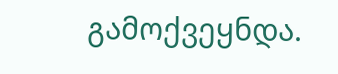გამოქვეყნდა.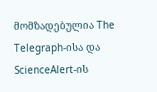მომზადებულია The Telegraph-ისა და ScienceAlert-ის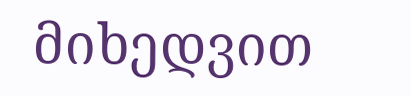მიხედვით